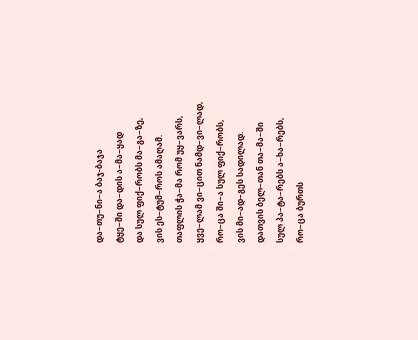და−თუ−ნი−ა ბაჯ-ბაჯა
ტყე−ში და−დის ა−მა−ყად
და სულ ფიქ−რობს მა−გა−ზე,
ვის ეს−ტუმ−როს ამაღამ.
თაფლის ჭა−მა რომ უყ−ვარს,
ყვე−ლამ ვი−ცით ნამდ−ვი−ლად,
რო−ცა ში−ა სულ ფიქ−რობს,
ვის მი−ად−გეს სადილად.
დათვის ბელ−თან თა−მა−ში
სულ პა−ტა−რებს ა−ხა−რებს,
რო−ცა ბურთს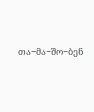თა−მა−შო−ბენ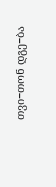თვი−თონ დგე−ბა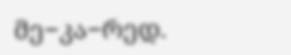მე−კა−რედ.